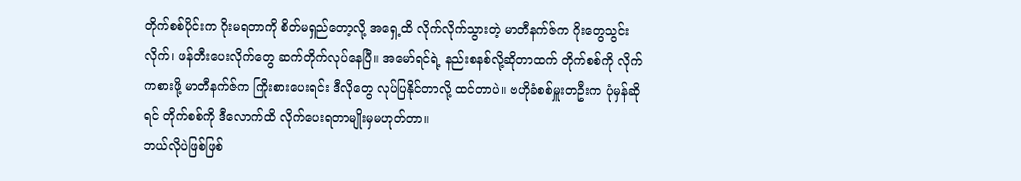တိုက်စစ်ပိုင်းက ဂိုးမရတာကို စိတ်မရှည်တော့လို့ အရှေ့ထိ လိုက်လိုက်သွားတဲ့ မာတီနက်ဇ်က ဂိုးတွေသွင်းလိုက်၊ ဖန်တီးပေးလိုက်တွေ ဆက်တိုက်လုပ်နေပြီ။ အမော်ရင်ရဲ့ နည်းစနစ်လို့ဆိုတာထက် တိုက်စစ်ကို လိုက်ကစားဖို့ မာတီနက်ဇ်က ကြိုးစားပေးရင်း ဒီလိုတွေ လုပ်ပြနိုင်တာလို့ ထင်တာပဲ။ ဗဟိုခံစစ်မှူးတဦးက ပုံမှန်ဆိုရင် တိုက်စစ်ကို ဒီလောက်ထိ လိုက်ပေးရတာမျိုးမှမဟုတ်တာ။
ဘယ်လိုပဲဖြစ်ဖြစ်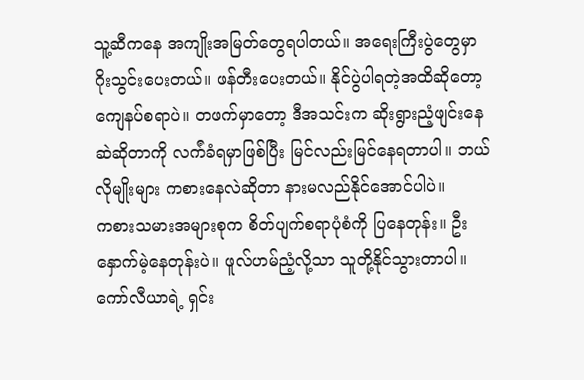သူ့ဆီကနေ အကျိုးအမြတ်တွေရပါတယ်။ အရေးကြီးပွဲတွေမှာ ဂိုးသွင်းပေးတယ်။ ဖန်တီးပေးတယ်။ နိုင်ပွဲပါရတဲ့အထိဆိုတော့ ကျေနပ်စရာပဲ။ တဖက်မှာတော့ ဒီအသင်းက ဆိုးရွားညံ့ဖျင်းနေဆဲဆိုတာကို လက်ံခံရမှာဖြစ်ပြီး မြင်လည်းမြင်နေရတာပါ။ ဘယ်လိုမျိုးများ ကစားနေလဲဆိုတာ နားမလည်နိုင်အောင်ပါပဲ။
ကစားသမားအများစုက စိတ်ပျက်စရာပုံစံကို ပြနေတုန်း။ ဦးနှောက်မဲ့နေတုန်းပဲ။ ဖူလ်ဟမ်ညံ့လို့သာ သူတို့နိုင်သွားတာပါ။ ကော်လီယာရဲ့ ရှင်း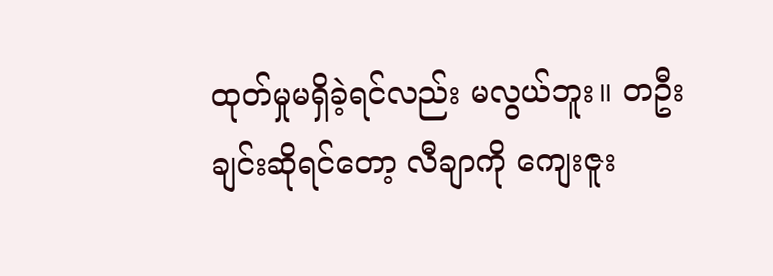ထုတ်မှုမရှိခဲ့ရင်လည်း မလွယ်ဘူး။ တဦးချင်းဆိုရင်တော့ လီချာကို ကျေးဇူး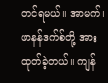တင်ရမယ်။ အာမက်၊ ဖာနန်ဒက်စ်တို့ အားထုတ်ခဲ့တယ်။ ကျန်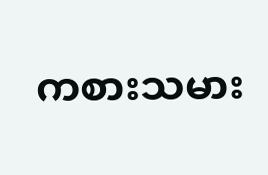ကစားသမား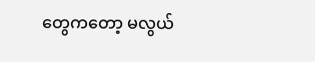တွေကတော့ မလွယ်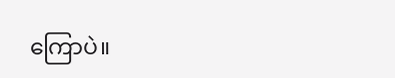ကြောပဲ။